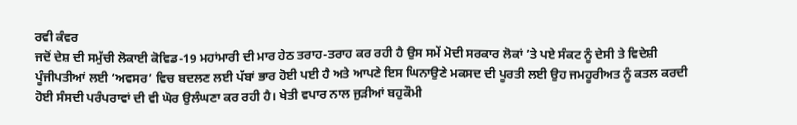ਰਵੀ ਕੰਵਰ
ਜਦੋਂ ਦੇਸ਼ ਦੀ ਸਮੁੱਚੀ ਲੋਕਾਈ ਕੋਵਿਡ-19 ਮਹਾਂਮਾਰੀ ਦੀ ਮਾਰ ਹੇਠ ਤਰਾਹ-ਤਰਾਹ ਕਰ ਰਹੀ ਹੈ ਉਸ ਸਮੇਂ ਮੋਦੀ ਸਰਕਾਰ ਲੋਕਾਂ ’ਤੇ ਪਏ ਸੰਕਟ ਨੂੰ ਦੇਸੀ ਤੇ ਵਿਦੇਸ਼ੀ ਪੂੰਜੀਪਤੀਆਂ ਲਈ ‘ਅਵਸਰ’ ਵਿਚ ਬਦਲਣ ਲਈ ਪੱਬਾਂ ਭਾਰ ਹੋਈ ਪਈ ਹੈ ਅਤੇ ਆਪਣੇ ਇਸ ਘਿਨਾਉਣੇ ਮਕਸਦ ਦੀ ਪੂਰਤੀ ਲਈ ਉਹ ਜਮਹੂਰੀਅਤ ਨੂੰ ਕਤਲ ਕਰਦੀ ਹੋਈ ਸੰਸਦੀ ਪਰੰਪਰਾਵਾਂ ਦੀ ਵੀ ਘੋਰ ਉਲੰਘਣਾ ਕਰ ਰਹੀ ਹੈ। ਖੇਤੀ ਵਪਾਰ ਨਾਲ ਜੁੜੀਆਂ ਬਹੁਕੌਮੀ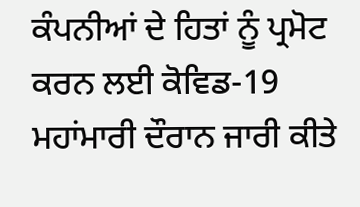ਕੰਪਨੀਆਂ ਦੇ ਹਿਤਾਂ ਨੂੰ ਪ੍ਰਮੋਟ ਕਰਨ ਲਈ ਕੋਵਿਡ-19 ਮਹਾਂਮਾਰੀ ਦੌਰਾਨ ਜਾਰੀ ਕੀਤੇ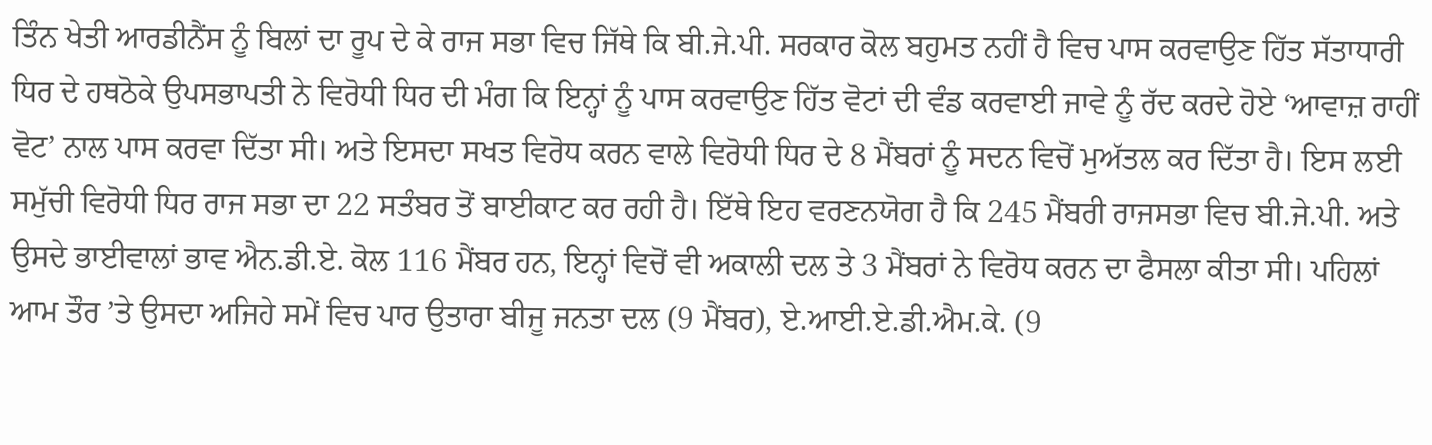ਤਿੰਨ ਖੇਤੀ ਆਰਡੀਨੈਂਸ ਨੂੰ ਬਿਲਾਂ ਦਾ ਰੂਪ ਦੇ ਕੇ ਰਾਜ ਸਭਾ ਵਿਚ ਜਿੱਥੇ ਕਿ ਬੀ.ਜੇ.ਪੀ. ਸਰਕਾਰ ਕੋਲ ਬਹੁਮਤ ਨਹੀਂ ਹੈ ਵਿਚ ਪਾਸ ਕਰਵਾਉਣ ਹਿੱਤ ਸੱਤਾਧਾਰੀ ਧਿਰ ਦੇ ਹਥਠੋਕੇ ਉਪਸਭਾਪਤੀ ਨੇ ਵਿਰੋਧੀ ਧਿਰ ਦੀ ਮੰਗ ਕਿ ਇਨ੍ਹਾਂ ਨੂੰ ਪਾਸ ਕਰਵਾਉਣ ਹਿੱਤ ਵੋਟਾਂ ਦੀ ਵੰਡ ਕਰਵਾਈ ਜਾਵੇ ਨੂੰ ਰੱਦ ਕਰਦੇ ਹੋਏ ‘ਆਵਾਜ਼ ਰਾਹੀਂ ਵੋਟ’ ਨਾਲ ਪਾਸ ਕਰਵਾ ਦਿੱਤਾ ਸੀ। ਅਤੇ ਇਸਦਾ ਸਖਤ ਵਿਰੋਧ ਕਰਨ ਵਾਲੇ ਵਿਰੋਧੀ ਧਿਰ ਦੇ 8 ਮੈਂਬਰਾਂ ਨੂੰ ਸਦਨ ਵਿਚੋਂ ਮੁਅੱਤਲ ਕਰ ਦਿੱਤਾ ਹੈ। ਇਸ ਲਈ ਸਮੁੱਚੀ ਵਿਰੋਧੀ ਧਿਰ ਰਾਜ ਸਭਾ ਦਾ 22 ਸਤੰਬਰ ਤੋਂ ਬਾਈਕਾਟ ਕਰ ਰਹੀ ਹੈ। ਇੱਥੇ ਇਹ ਵਰਣਨਯੋਗ ਹੈ ਕਿ 245 ਮੈਂਬਰੀ ਰਾਜਸਭਾ ਵਿਚ ਬੀ.ਜੇ.ਪੀ. ਅਤੇ ਉਸਦੇ ਭਾਈਵਾਲਾਂ ਭਾਵ ਐਨ.ਡੀ.ਏ. ਕੋਲ 116 ਮੈਂਬਰ ਹਨ, ਇਨ੍ਹਾਂ ਵਿਚੋਂ ਵੀ ਅਕਾਲੀ ਦਲ ਤੇ 3 ਮੈਂਬਰਾਂ ਨੇ ਵਿਰੋਧ ਕਰਨ ਦਾ ਫੈਸਲਾ ਕੀਤਾ ਸੀ। ਪਹਿਲਾਂ ਆਮ ਤੌਰ ’ਤੇ ਉਸਦਾ ਅਜਿਹੇ ਸਮੇਂ ਵਿਚ ਪਾਰ ਉਤਾਰਾ ਬੀਜੂ ਜਨਤਾ ਦਲ (9 ਮੈਂਬਰ), ਏ.ਆਈ.ਏ.ਡੀ.ਐਮ.ਕੇ. (9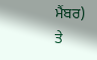ਮੈਂਬਰ) ਤੇ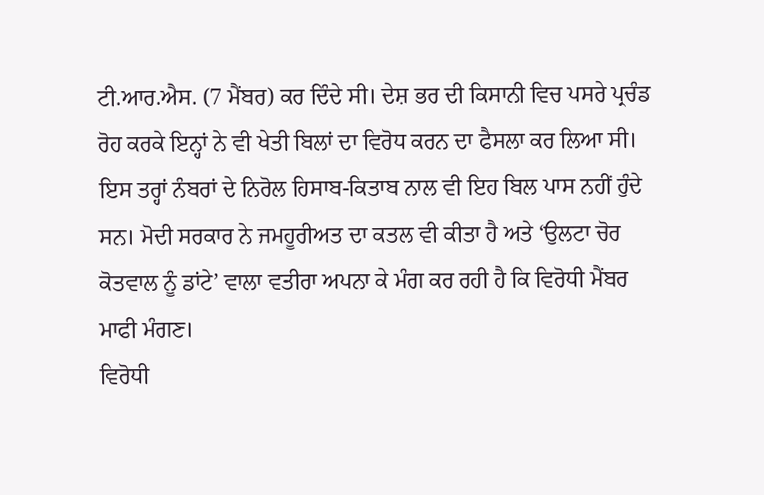ਟੀ.ਆਰ.ਐਸ. (7 ਮੈਂਬਰ) ਕਰ ਦਿੰਦੇ ਸੀ। ਦੇਸ਼ ਭਰ ਦੀ ਕਿਸਾਨੀ ਵਿਚ ਪਸਰੇ ਪ੍ਰਚੰਡ ਰੋਹ ਕਰਕੇ ਇਨ੍ਹਾਂ ਨੇ ਵੀ ਖੇਤੀ ਬਿਲਾਂ ਦਾ ਵਿਰੋਧ ਕਰਨ ਦਾ ਫੈਸਲਾ ਕਰ ਲਿਆ ਸੀ। ਇਸ ਤਰ੍ਹਾਂ ਨੰਬਰਾਂ ਦੇ ਨਿਰੋਲ ਹਿਸਾਬ-ਕਿਤਾਬ ਨਾਲ ਵੀ ਇਹ ਬਿਲ ਪਾਸ ਨਹੀਂ ਹੁੰਦੇ ਸਨ। ਮੋਦੀ ਸਰਕਾਰ ਨੇ ਜਮਹੂਰੀਅਤ ਦਾ ਕਤਲ ਵੀ ਕੀਤਾ ਹੈ ਅਤੇ ‘ਉਲਟਾ ਚੋਰ ਕੋਤਵਾਲ ਨੂੰ ਡਾਂਟੇ’ ਵਾਲਾ ਵਤੀਰਾ ਅਪਨਾ ਕੇ ਮੰਗ ਕਰ ਰਹੀ ਹੈ ਕਿ ਵਿਰੋਧੀ ਮੈਂਬਰ ਮਾਫੀ ਮੰਗਣ।
ਵਿਰੋਧੀ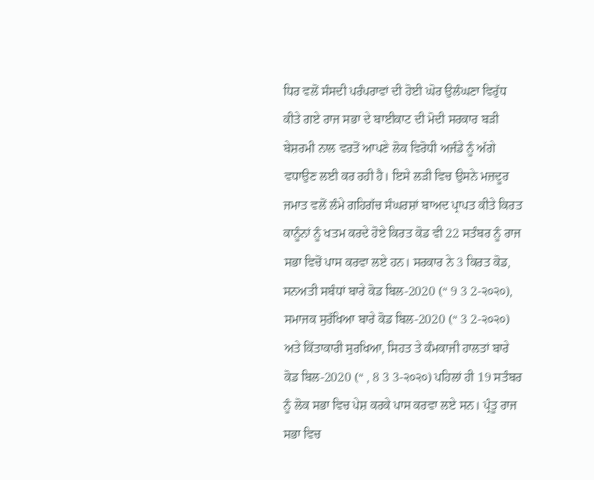ਧਿਰ ਵਲੋਂ ਸੰਸਦੀ ਪਰੰਪਰਾਵਾਂ ਦੀ ਹੋਈ ਘੋਰ ਉਲੰਘਣਾ ਵਿਰੁੱਧ ਕੀਤੇ ਗਏ ਰਾਜ ਸਭਾ ਦੇ ਬਾਈਕਾਟ ਦੀ ਮੋਦੀ ਸਰਕਾਰ ਬੜੀ ਬੇਸ਼ਰਮੀ ਨਾਲ ਵਰਤੋਂ ਆਪਣੇ ਲੋਕ ਵਿਰੋਧੀ ਅਜੰਡੇ ਨੂੰ ਅੱਗੇ ਵਧਾਉਣ ਲਈ ਕਰ ਰਹੀ ਹੈ। ਇਸੇ ਲੜੀ ਵਿਚ ਉਸਨੇ ਮਜ਼ਦੂਰ ਜਮਾਤ ਵਲੋਂ ਲੰਮੇ ਗਹਿਗੱਚ ਸੰਘਰਸ਼ਾਂ ਬਾਅਦ ਪ੍ਰਾਪਤ ਕੀਤੇ ਕਿਰਤ ਕਾਨੂੰਨਾਂ ਨੂੰ ਖਤਮ ਕਰਦੇ ਹੋਏ ਕਿਰਤ ਕੋਡ ਵੀ 22 ਸਤੰਬਰ ਨੂੰ ਰਾਜ ਸਭਾ ਵਿਚੋਂ ਪਾਸ ਕਰਵਾ ਲਏ ਹਨ। ਸਰਕਾਰ ਨੇ 3 ਕਿਰਤ ਕੋਡ, ਸਨਅਤੀ ਸਬੰਧਾਂ ਬਾਰੇ ਕੋਡ ਬਿਲ-2020 (“ 9 3 2-੨੦੨੦), ਸਮਾਜਕ ਸੁਰੱਖਿਆ ਬਾਰੇ ਕੋਡ ਬਿਲ-2020 (“ 3 2-੨੦੨੦) ਅਤੇ ਕਿੱਤਾਕਾਰੀ ਸੁਰਖਿਆ, ਸਿਹਤ ਤੇ ਕੰਮਕਾਜੀ ਹਾਲਤਾਂ ਬਾਰੇ ਕੋਡ ਬਿਲ-2020 (“ , 8 3 3-੨੦੨੦) ਪਹਿਲਾਂ ਹੀ 19 ਸਤੰਬਰ ਨੂੰ ਲੋਕ ਸਭਾ ਵਿਚ ਪੇਸ਼ ਕਰਕੇ ਪਾਸ ਕਰਵਾ ਲਏ ਸਨ। ਪ੍ਰੰਤੂ ਰਾਜ ਸਭਾ ਵਿਚ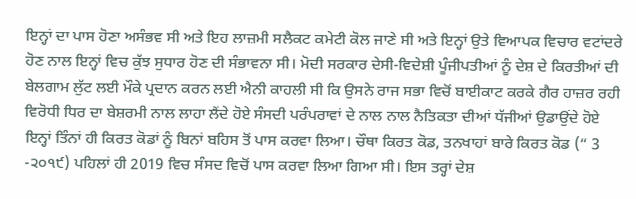ਇਨ੍ਹਾਂ ਦਾ ਪਾਸ ਹੋਣਾ ਅਸੰਭਵ ਸੀ ਅਤੇ ਇਹ ਲਾਜ਼ਮੀ ਸਲੈਕਟ ਕਮੇਟੀ ਕੋਲ ਜਾਣੇ ਸੀ ਅਤੇ ਇਨ੍ਹਾਂ ਉਤੇ ਵਿਆਪਕ ਵਿਚਾਰ ਵਟਾਂਦਰੇ ਹੋਣ ਨਾਲ ਇਨ੍ਹਾਂ ਵਿਚ ਕੁੱਝ ਸੁਧਾਰ ਹੋਣ ਦੀ ਸੰਭਾਵਨਾ ਸੀ। ਮੋਦੀ ਸਰਕਾਰ ਦੇਸੀ-ਵਿਦੇਸ਼ੀ ਪੂੰਜੀਪਤੀਆਂ ਨੂੰ ਦੇਸ਼ ਦੇ ਕਿਰਤੀਆਂ ਦੀ ਬੇਲਗਾਮ ਲੁੱਟ ਲਈ ਮੌਕੇ ਪ੍ਰਦਾਨ ਕਰਨ ਲਈ ਐਨੀ ਕਾਹਲੀ ਸੀ ਕਿ ਉਸਨੇ ਰਾਜ ਸਭਾ ਵਿਚੋਂ ਬਾਈਕਾਟ ਕਰਕੇ ਗੈਰ ਹਾਜ਼ਰ ਰਹੀ ਵਿਰੋਧੀ ਧਿਰ ਦਾ ਬੇਸ਼ਰਮੀ ਨਾਲ ਲਾਹਾ ਲੈਂਦੇ ਹੋਏ ਸੰਸਦੀ ਪਰੰਪਰਾਵਾਂ ਦੇ ਨਾਲ ਨਾਲ ਨੈਤਿਕਤਾ ਦੀਆਂ ਧੱਜੀਆਂ ਉਡਾਉਂਦੇ ਹੋਏ ਇਨ੍ਹਾਂ ਤਿੰਨਾਂ ਹੀ ਕਿਰਤ ਕੋਡਾਂ ਨੂੰ ਬਿਨਾਂ ਬਹਿਸ ਤੋਂ ਪਾਸ ਕਰਵਾ ਲਿਆ। ਚੌਥਾ ਕਿਰਤ ਕੋਡ, ਤਨਖਾਹਾਂ ਬਾਰੇ ਕਿਰਤ ਕੋਡ (“ 3 -੨੦੧੯) ਪਹਿਲਾਂ ਹੀ 2019 ਵਿਚ ਸੰਸਦ ਵਿਚੋਂ ਪਾਸ ਕਰਵਾ ਲਿਆ ਗਿਆ ਸੀ। ਇਸ ਤਰ੍ਹਾਂ ਦੇਸ਼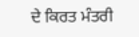ਦੇ ਕਿਰਤ ਮੰਤਰੀ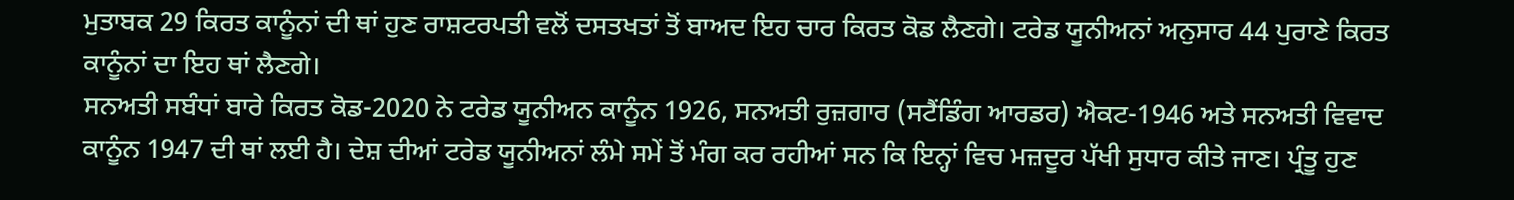ਮੁਤਾਬਕ 29 ਕਿਰਤ ਕਾਨੂੰਨਾਂ ਦੀ ਥਾਂ ਹੁਣ ਰਾਸ਼ਟਰਪਤੀ ਵਲੋਂ ਦਸਤਖਤਾਂ ਤੋਂ ਬਾਅਦ ਇਹ ਚਾਰ ਕਿਰਤ ਕੋਡ ਲੈਣਗੇ। ਟਰੇਡ ਯੂਨੀਅਨਾਂ ਅਨੁਸਾਰ 44 ਪੁਰਾਣੇ ਕਿਰਤ ਕਾਨੂੰਨਾਂ ਦਾ ਇਹ ਥਾਂ ਲੈਣਗੇ।
ਸਨਅਤੀ ਸਬੰਧਾਂ ਬਾਰੇ ਕਿਰਤ ਕੋਡ-2020 ਨੇ ਟਰੇਡ ਯੂਨੀਅਨ ਕਾਨੂੰਨ 1926, ਸਨਅਤੀ ਰੁਜ਼ਗਾਰ (ਸਟੈਂਡਿੰਗ ਆਰਡਰ) ਐਕਟ-1946 ਅਤੇ ਸਨਅਤੀ ਵਿਵਾਦ ਕਾਨੂੰਨ 1947 ਦੀ ਥਾਂ ਲਈ ਹੈ। ਦੇਸ਼ ਦੀਆਂ ਟਰੇਡ ਯੂਨੀਅਨਾਂ ਲੰਮੇ ਸਮੇਂ ਤੋਂ ਮੰਗ ਕਰ ਰਹੀਆਂ ਸਨ ਕਿ ਇਨ੍ਹਾਂ ਵਿਚ ਮਜ਼ਦੂਰ ਪੱਖੀ ਸੁਧਾਰ ਕੀਤੇ ਜਾਣ। ਪ੍ਰੰਤੂ ਹੁਣ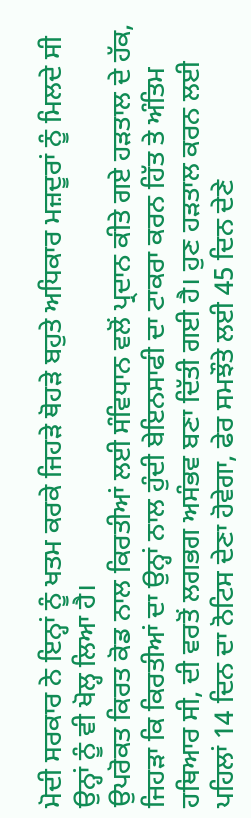ਮੋਦੀ ਸਰਕਾਰ ਨੇ ਇਨ੍ਹਾਂ ਨੂੰ ਖਤਮ ਕਰਕੇ ਜਿਹੜੇ ਥੋਹੜੇ ਬਹੁਤੇ ਅਧਿਕਾਰ ਮਜ਼ਦੂਰਾਂ ਨੂੰ ਮਿਲਦੇ ਸੀ ਉਨ੍ਹਾਂ ਨੂੰ ਵੀ ਖੋਲ੍ਹ ਲਿਆ ਹੈ।
ਉਪਰੋਕਤ ਕਿਰਤ ਕੋਡ ਨਾਲ ਕਿਰਤੀਆਂ ਲਈ ਸੰਵਿਧਾਨ ਵਲੋਂ ਪ੍ਰਦਾਨ ਕੀਤੇ ਗਏ ਹੜਤਾਲ ਦੇ ਹੱਕ, ਜਿਹੜਾ ਕਿ ਕਿਰਤੀਆਂ ਦਾ ਉਨ੍ਹਾਂ ਨਾਲ ਹੁੰਦੀ ਬੇਇਨਸਾਫੀ ਦਾ ਟਾਕਰਾ ਕਰਨ ਹਿੱਤ ਤੇ ਅੰਤਿਮ ਹਥਿਆਰ ਸੀ, ਦੀ ਵਰਤੋਂ ਲਗਭਗ ਅਸੰਭਵ ਬਣਾ ਦਿੱਤੀ ਗਈ ਹੈ। ਹੁਣ ਹੜਤਾਲ ਕਰਨ ਲਈ ਪਹਿਲਾਂ 14 ਦਿਨ ਦਾ ਨੋਟਿਸ ਦੇਣਾ ਹੋਵੇਗਾ, ਫੇਰ ਸਮਝੌਤੇ ਲਈ 45 ਦਿਨ ਦੇਣੇ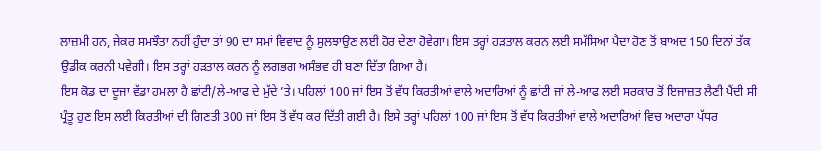ਲਾਜ਼ਮੀ ਹਨ, ਜੇਕਰ ਸਮਝੌਤਾ ਨਹੀਂ ਹੁੰਦਾ ਤਾਂ 90 ਦਾ ਸਮਾਂ ਵਿਵਾਦ ਨੂੰ ਸੁਲਝਾਉਣ ਲਈ ਹੋਰ ਦੇਣਾ ਹੋਵੇਗਾ। ਇਸ ਤਰ੍ਹਾਂ ਹੜਤਾਲ ਕਰਨ ਲਈ ਸਮੱਸਿਆ ਪੈਦਾ ਹੋਣ ਤੋਂ ਬਾਅਦ 150 ਦਿਨਾਂ ਤੱਕ ਉਡੀਕ ਕਰਨੀ ਪਵੇਗੀ। ਇਸ ਤਰ੍ਹਾਂ ਹੜਤਾਲ ਕਰਨ ਨੂੰ ਲਗਭਗ ਅਸੰਭਵ ਹੀ ਬਣਾ ਦਿੱਤਾ ਗਿਆ ਹੈ।
ਇਸ ਕੋਡ ਦਾ ਦੂਜਾ ਵੱਡਾ ਹਮਲਾ ਹੈ ਛਾਂਟੀ/ਲੇ-ਆਫ ਦੇ ਮੁੱਦੇ ’ਤੇ। ਪਹਿਲਾਂ 100 ਜਾਂ ਇਸ ਤੋਂ ਵੱਧ ਕਿਰਤੀਆਂ ਵਾਲੇ ਅਦਾਰਿਆਂ ਨੂੰ ਛਾਂਟੀ ਜਾਂ ਲੇ-ਆਫ ਲਈ ਸਰਕਾਰ ਤੋਂ ਇਜਾਜ਼ਤ ਲੈਣੀ ਪੈਂਦੀ ਸੀ ਪ੍ਰੰਤੂ ਹੁਣ ਇਸ ਲਈ ਕਿਰਤੀਆਂ ਦੀ ਗਿਣਤੀ 300 ਜਾਂ ਇਸ ਤੋਂ ਵੱਧ ਕਰ ਦਿੱਤੀ ਗਈ ਹੈ। ਇਸੇ ਤਰ੍ਹਾਂ ਪਹਿਲਾਂ 100 ਜਾਂ ਇਸ ਤੋਂ ਵੱਧ ਕਿਰਤੀਆਂ ਵਾਲੇ ਅਦਾਰਿਆਂ ਵਿਚ ਅਦਾਰਾ ਪੱਧਰ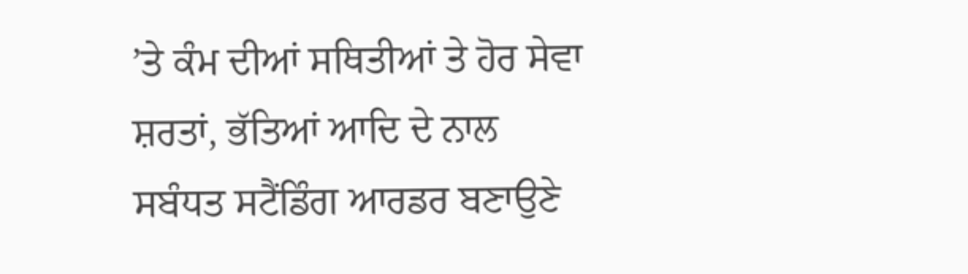’ਤੇ ਕੰਮ ਦੀਆਂ ਸਥਿਤੀਆਂ ਤੇ ਹੋਰ ਸੇਵਾ ਸ਼ਰਤਾਂ, ਭੱਤਿਆਂ ਆਦਿ ਦੇ ਨਾਲ ਸਬੰਧਤ ਸਟੈਂਡਿੰਗ ਆਰਡਰ ਬਣਾਉਣੇ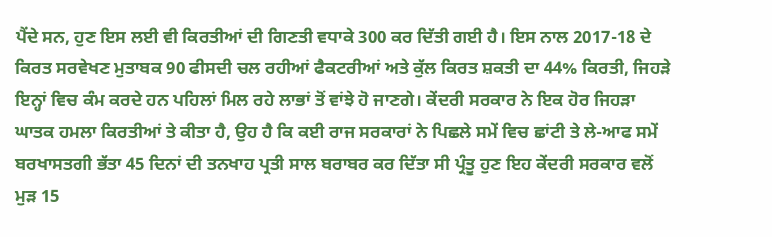ਪੈਂਦੇ ਸਨ, ਹੁਣ ਇਸ ਲਈ ਵੀ ਕਿਰਤੀਆਂ ਦੀ ਗਿਣਤੀ ਵਧਾਕੇ 300 ਕਰ ਦਿੱਤੀ ਗਈ ਹੈ। ਇਸ ਨਾਲ 2017-18 ਦੇ ਕਿਰਤ ਸਰਵੇਖਣ ਮੁਤਾਬਕ 90 ਫੀਸਦੀ ਚਲ ਰਹੀਆਂ ਫੈਕਟਰੀਆਂ ਅਤੇ ਕੁੱਲ ਕਿਰਤ ਸ਼ਕਤੀ ਦਾ 44% ਕਿਰਤੀ, ਜਿਹੜੇ ਇਨ੍ਹਾਂ ਵਿਚ ਕੰਮ ਕਰਦੇ ਹਨ ਪਹਿਲਾਂ ਮਿਲ ਰਹੇ ਲਾਭਾਂ ਤੋਂ ਵਾਂਝੇ ਹੋ ਜਾਣਗੇ। ਕੇਂਦਰੀ ਸਰਕਾਰ ਨੇ ਇਕ ਹੋਰ ਜਿਹੜਾ ਘਾਤਕ ਹਮਲਾ ਕਿਰਤੀਆਂ ਤੇ ਕੀਤਾ ਹੈ, ਉਹ ਹੈ ਕਿ ਕਈ ਰਾਜ ਸਰਕਾਰਾਂ ਨੇ ਪਿਛਲੇ ਸਮੇਂ ਵਿਚ ਛਾਂਟੀ ਤੇ ਲੇ-ਆਫ ਸਮੇਂ ਬਰਖਾਸਤਗੀ ਭੱਤਾ 45 ਦਿਨਾਂ ਦੀ ਤਨਖਾਹ ਪ੍ਰਤੀ ਸਾਲ ਬਰਾਬਰ ਕਰ ਦਿੱਤਾ ਸੀ ਪ੍ਰੰਤੂ ਹੁਣ ਇਹ ਕੇਂਦਰੀ ਸਰਕਾਰ ਵਲੋਂ ਮੁੜ 15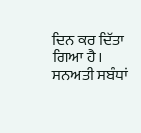ਦਿਨ ਕਰ ਦਿੱਤਾ ਗਿਆ ਹੈ।
ਸਨਅਤੀ ਸਬੰਧਾਂ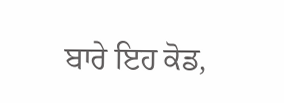ਬਾਰੇ ਇਹ ਕੋਡ,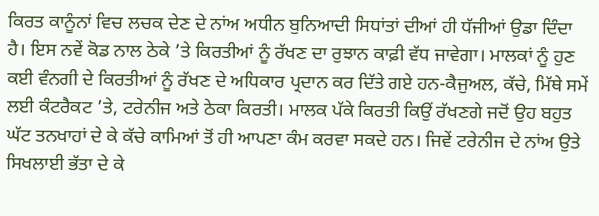ਕਿਰਤ ਕਾਨੂੰਨਾਂ ਵਿਚ ਲਚਕ ਦੇਣ ਦੇ ਨਾਂਅ ਅਧੀਨ ਬੁਨਿਆਦੀ ਸਿਧਾਂਤਾਂ ਦੀਆਂ ਹੀ ਧੱਜੀਆਂ ਉਡਾ ਦਿੰਦਾ ਹੈ। ਇਸ ਨਵੇਂ ਕੋਡ ਨਾਲ ਠੇਕੇ ’ਤੇ ਕਿਰਤੀਆਂ ਨੂੰ ਰੱਖਣ ਦਾ ਰੁਝਾਨ ਕਾਫ਼ੀ ਵੱਧ ਜਾਵੇਗਾ। ਮਾਲਕਾਂ ਨੂੰ ਹੁਣ ਕਈ ਵੰਨਗੀ ਦੇ ਕਿਰਤੀਆਂ ਨੂੰ ਰੱਖਣ ਦੇ ਅਧਿਕਾਰ ਪ੍ਰਦਾਨ ਕਰ ਦਿੱਤੇ ਗਏ ਹਨ-ਕੈਜੁਅਲ, ਕੱਚੇ, ਮਿੱਥੇ ਸਮੇਂ ਲਈ ਕੰਟਰੈਕਟ ’ਤੇ, ਟਰੇਨੀਜ ਅਤੇ ਠੇਕਾ ਕਿਰਤੀ। ਮਾਲਕ ਪੱਕੇ ਕਿਰਤੀ ਕਿਉਂ ਰੱਖਣਗੇ ਜਦੋਂ ਉਹ ਬਹੁਤ ਘੱਟ ਤਨਖਾਹਾਂ ਦੇ ਕੇ ਕੱਚੇ ਕਾਮਿਆਂ ਤੋਂ ਹੀ ਆਪਣਾ ਕੰਮ ਕਰਵਾ ਸਕਦੇ ਹਨ। ਜਿਵੇਂ ਟਰੇਨੀਜ ਦੇ ਨਾਂਅ ਉਤੇ ਸਿਖਲਾਈ ਭੱਤਾ ਦੇ ਕੇ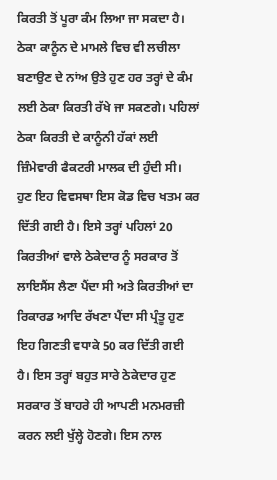ਕਿਰਤੀ ਤੋਂ ਪੂਰਾ ਕੰਮ ਲਿਆ ਜਾ ਸਕਦਾ ਹੈ। ਠੇਕਾ ਕਾਨੂੰਨ ਦੇ ਮਾਮਲੇ ਵਿਚ ਵੀ ਲਚੀਲਾ ਬਣਾਉਣ ਦੇ ਨਾਂਅ ਉਤੇ ਹੁਣ ਹਰ ਤਰ੍ਹਾਂ ਦੇ ਕੰਮ ਲਈ ਠੇਕਾ ਕਿਰਤੀ ਰੱਖੇ ਜਾ ਸਕਣਗੇ। ਪਹਿਲਾਂ ਠੇਕਾ ਕਿਰਤੀ ਦੇ ਕਾਨੂੰਨੀ ਹੱਕਾਂ ਲਈ ਜ਼ਿੰਮੇਵਾਰੀ ਫੈਕਟਰੀ ਮਾਲਕ ਦੀ ਹੁੰਦੀ ਸੀ। ਹੁਣ ਇਹ ਵਿਵਸਥਾ ਇਸ ਕੋਡ ਵਿਚ ਖਤਮ ਕਰ ਦਿੱਤੀ ਗਈ ਹੈ। ਇਸੇ ਤਰ੍ਹਾਂ ਪਹਿਲਾਂ 20 ਕਿਰਤੀਆਂ ਵਾਲੇ ਠੇਕੇਦਾਰ ਨੂੰ ਸਰਕਾਰ ਤੋਂ ਲਾਇਸੈਂਸ ਲੈਣਾ ਪੈਂਦਾ ਸੀ ਅਤੇ ਕਿਰਤੀਆਂ ਦਾ ਰਿਕਾਰਡ ਆਦਿ ਰੱਖਣਾ ਪੈਂਦਾ ਸੀ ਪ੍ਰੰਤੂ ਹੁਣ ਇਹ ਗਿਣਤੀ ਵਧਾਕੇ 50 ਕਰ ਦਿੱਤੀ ਗਈ ਹੈ। ਇਸ ਤਰ੍ਹਾਂ ਬਹੁਤ ਸਾਰੇ ਠੇਕੇਦਾਰ ਹੁਣ ਸਰਕਾਰ ਤੋਂ ਬਾਹਰੇ ਹੀ ਆਪਣੀ ਮਨਮਰਜ਼ੀ ਕਰਨ ਲਈ ਖੁੱਲ੍ਹੇ ਹੋਣਗੇ। ਇਸ ਨਾਲ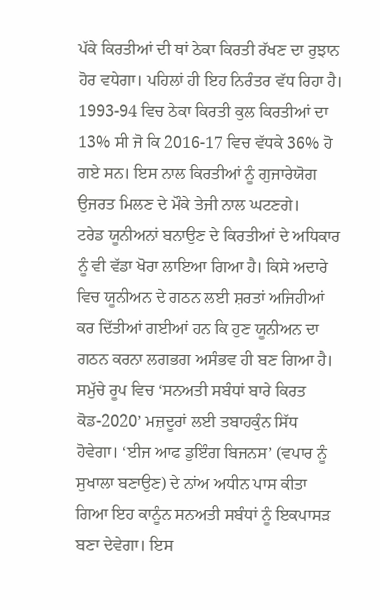ਪੱਕੇ ਕਿਰਤੀਆਂ ਦੀ ਥਾਂ ਠੇਕਾ ਕਿਰਤੀ ਰੱਖਣ ਦਾ ਰੁਝਾਨ ਹੋਰ ਵਧੇਗਾ। ਪਹਿਲਾਂ ਹੀ ਇਹ ਨਿਰੰਤਰ ਵੱਧ ਰਿਹਾ ਹੈ। 1993-94 ਵਿਚ ਠੇਕਾ ਕਿਰਤੀ ਕੁਲ ਕਿਰਤੀਆਂ ਦਾ 13% ਸੀ ਜੋ ਕਿ 2016-17 ਵਿਚ ਵੱਧਕੇ 36% ਹੋ ਗਏ ਸਨ। ਇਸ ਨਾਲ ਕਿਰਤੀਆਂ ਨੂੰ ਗੁਜਾਰੇਯੋਗ ਉਜਰਤ ਮਿਲਣ ਦੇ ਮੌਕੇ ਤੇਜੀ ਨਾਲ ਘਟਣਗੇ।
ਟਰੇਡ ਯੂਨੀਅਨਾਂ ਬਨਾਉਣ ਦੇ ਕਿਰਤੀਆਂ ਦੇ ਅਧਿਕਾਰ ਨੂੰ ਵੀ ਵੱਡਾ ਖੋਰਾ ਲਾਇਆ ਗਿਆ ਹੈ। ਕਿਸੇ ਅਦਾਰੇ ਵਿਚ ਯੂਨੀਅਨ ਦੇ ਗਠਨ ਲਈ ਸ਼ਰਤਾਂ ਅਜਿਹੀਆਂ ਕਰ ਦਿੱਤੀਆਂ ਗਈਆਂ ਹਨ ਕਿ ਹੁਣ ਯੂਨੀਅਨ ਦਾ ਗਠਨ ਕਰਨਾ ਲਗਭਗ ਅਸੰਭਵ ਹੀ ਬਣ ਗਿਆ ਹੈ।
ਸਮੁੱਚੇ ਰੂਪ ਵਿਚ ‘ਸਨਅਤੀ ਸਬੰਧਾਂ ਬਾਰੇ ਕਿਰਤ ਕੋਡ-2020’ ਮਜ਼ਦੂਰਾਂ ਲਈ ਤਬਾਹਕੁੰਨ ਸਿੱਧ ਹੋਵੇਗਾ। ‘ਈਜ ਆਫ ਡੁਇੰਗ ਬਿਜਨਸ’ (ਵਪਾਰ ਨੂੰ ਸੁਖਾਲਾ ਬਣਾਉਣ) ਦੇ ਨਾਂਅ ਅਧੀਨ ਪਾਸ ਕੀਤਾ ਗਿਆ ਇਹ ਕਾਨੂੰਨ ਸਨਅਤੀ ਸਬੰਧਾਂ ਨੂੰ ਇਕਪਾਸੜ ਬਣਾ ਦੇਵੇਗਾ। ਇਸ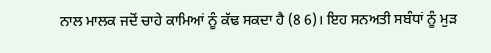ਨਾਲ ਮਾਲਕ ਜਦੋਂ ਚਾਹੇ ਕਾਮਿਆਂ ਨੂੰ ਕੱਢ ਸਕਦਾ ਹੈ (8 6)। ਇਹ ਸਨਅਤੀ ਸਬੰਧਾਂ ਨੂੰ ਮੁੜ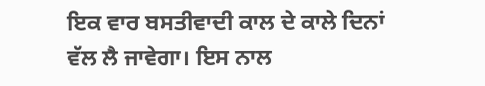ਇਕ ਵਾਰ ਬਸਤੀਵਾਦੀ ਕਾਲ ਦੇ ਕਾਲੇ ਦਿਨਾਂ ਵੱਲ ਲੈ ਜਾਵੇਗਾ। ਇਸ ਨਾਲ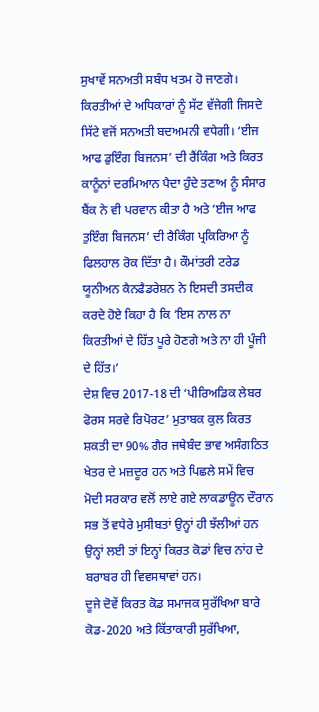ਸੁਖਾਵੇਂ ਸਨਅਤੀ ਸਬੰਧ ਖਤਮ ਹੋ ਜਾਣਗੇ। ਕਿਰਤੀਆਂ ਦੇ ਅਧਿਕਾਰਾਂ ਨੂੰ ਸੱਟ ਵੱਜੇਗੀ ਜਿਸਦੇ ਸਿੱਟੇ ਵਜੋਂ ਸਨਅਤੀ ਬਦਅਮਨੀ ਵਧੇਗੀ। ‘ਈਜ ਆਫ ਡੁਇੰਗ ਬਿਜਨਸ’ ਦੀ ਰੈਂਕਿੰਗ ਅਤੇ ਕਿਰਤ ਕਾਨੂੰਨਾਂ ਦਰਮਿਆਨ ਪੈਦਾ ਹੁੰਦੇ ਤਣਾਅ ਨੂੰ ਸੰਸਾਰ ਬੈਂਕ ਨੇ ਵੀ ਪਰਵਾਨ ਕੀਤਾ ਹੈ ਅਤੇ ‘ਈਜ ਆਫ ਤੁਇੰਗ ਬਿਜਨਸ’ ਦੀ ਰੈਕਿੰਗ ਪ੍ਰਕਿਰਿਆ ਨੂੰ ਫਿਲਹਾਲ ਰੋਕ ਦਿੱਤਾ ਹੈ। ਕੌਮਾਂਤਰੀ ਟਰੇਡ ਯੂਨੀਅਨ ਕੈਨਫੈਡਰੇਸ਼ਨ ਨੇ ਇਸਦੀ ਤਸਦੀਕ ਕਰਦੇ ਹੋਏ ਕਿਹਾ ਹੈ ਕਿ ‘ਇਸ ਨਾਲ ਨਾ ਕਿਰਤੀਆਂ ਦੇ ਹਿੱਤ ਪੂਰੇ ਹੋਣਗੇ ਅਤੇ ਨਾ ਹੀ ਪੂੰਜੀ ਦੇ ਹਿੱਤ।’
ਦੇਸ਼ ਵਿਚ 2017-18 ਦੀ ‘ਪੀਰਿਅਡਿਕ ਲੇਬਰ ਫੋਰਸ ਸਰਵੇ ਰਿਪੋਰਟ’ ਮੁਤਾਬਕ ਕੁਲ ਕਿਰਤ ਸ਼ਕਤੀ ਦਾ 90% ਗੈਰ ਜਥੇਬੰਦ ਭਾਵ ਅਸੰਗਠਿਤ ਖੇਤਰ ਦੇ ਮਜ਼ਦੂਰ ਹਨ ਅਤੇ ਪਿਛਲੇ ਸਮੇਂ ਵਿਚ ਮੋਦੀ ਸਰਕਾਰ ਵਲੋਂ ਲਾਏ ਗਏ ਲਾਕਡਾਊਨ ਦੌਰਾਨ ਸਭ ਤੋਂ ਵਧੇਰੇ ਮੁਸੀਬਤਾਂ ਉਨ੍ਹਾਂ ਹੀ ਝੱਲੀਆਂ ਹਨ ਉਨ੍ਹਾਂ ਲਈ ਤਾਂ ਇਨ੍ਹਾਂ ਕਿਰਤ ਕੋਡਾਂ ਵਿਚ ਨਾਂਹ ਦੇ ਬਰਾਬਰ ਹੀ ਵਿਵਸਥਾਵਾਂ ਹਨ।
ਦੂਜੇ ਦੋਵੇਂ ਕਿਰਤ ਕੋਡ ਸਮਾਜਕ ਸੁਰੱਖਿਆ ਬਾਰੇ ਕੋਡ-2020 ਅਤੇ ਕਿੱਤਾਕਾਰੀ ਸੁਰੱਖਿਆ,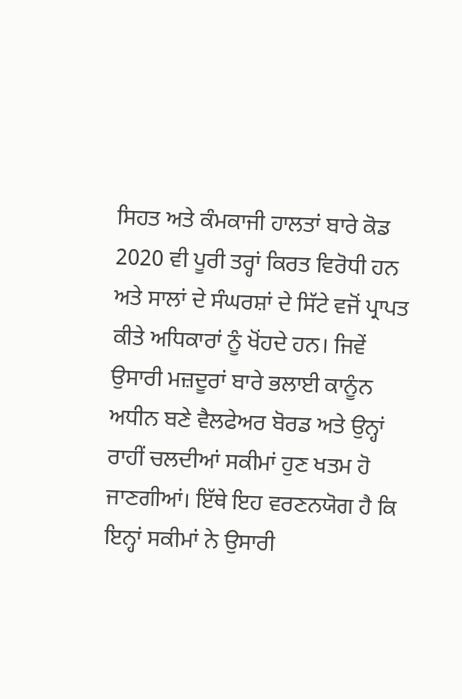ਸਿਹਤ ਅਤੇ ਕੰਮਕਾਜੀ ਹਾਲਤਾਂ ਬਾਰੇ ਕੋਡ 2020 ਵੀ ਪੂਰੀ ਤਰ੍ਹਾਂ ਕਿਰਤ ਵਿਰੋਧੀ ਹਨ ਅਤੇ ਸਾਲਾਂ ਦੇ ਸੰਘਰਸ਼ਾਂ ਦੇ ਸਿੱਟੇ ਵਜੋਂ ਪ੍ਰਾਪਤ ਕੀਤੇ ਅਧਿਕਾਰਾਂ ਨੂੰ ਖੋਂਹਦੇ ਹਨ। ਜਿਵੇਂ ਉਸਾਰੀ ਮਜ਼ਦੂਰਾਂ ਬਾਰੇ ਭਲਾਈ ਕਾਨੂੰਨ ਅਧੀਨ ਬਣੇ ਵੈਲਫੇਅਰ ਬੋਰਡ ਅਤੇ ਉਨ੍ਹਾਂ ਰਾਹੀਂ ਚਲਦੀਆਂ ਸਕੀਮਾਂ ਹੁਣ ਖਤਮ ਹੋ ਜਾਣਗੀਆਂ। ਇੱਥੇ ਇਹ ਵਰਣਨਯੋਗ ਹੈ ਕਿ ਇਨ੍ਹਾਂ ਸਕੀਮਾਂ ਨੇ ਉਸਾਰੀ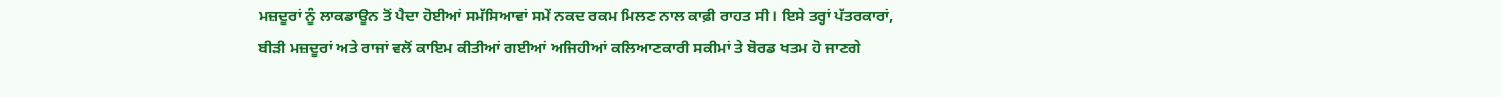ਮਜ਼ਦੂਰਾਂ ਨੂੰ ਲਾਕਡਾਊਨ ਤੋਂ ਪੈਦਾ ਹੋਈਆਂ ਸਮੱਸਿਆਵਾਂ ਸਮੇਂ ਨਕਦ ਰਕਮ ਮਿਲਣ ਨਾਲ ਕਾਫ਼ੀ ਰਾਹਤ ਸੀ। ਇਸੇ ਤਰ੍ਹਾਂ ਪੱਤਰਕਾਰਾਂ, ਬੀੜੀ ਮਜ਼ਦੂਰਾਂ ਅਤੇ ਰਾਜਾਂ ਵਲੋਂ ਕਾਇਮ ਕੀਤੀਆਂ ਗਈਆਂ ਅਜਿਹੀਆਂ ਕਲਿਆਣਕਾਰੀ ਸਕੀਮਾਂ ਤੇ ਬੋਰਡ ਖਤਮ ਹੋ ਜਾਣਗੇ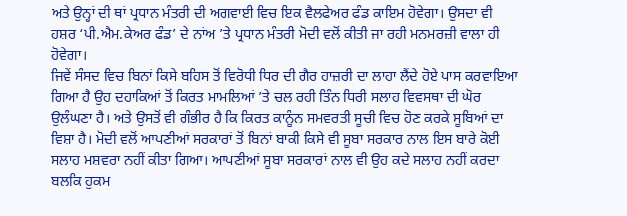ਅਤੇ ਉਨ੍ਹਾਂ ਦੀ ਥਾਂ ਪ੍ਰਧਾਨ ਮੰਤਰੀ ਦੀ ਅਗਵਾਈ ਵਿਚ ਇਕ ਵੈਲਫੇਅਰ ਫੰਡ ਕਾਇਮ ਹੋਵੇਗਾ। ਉਸਦਾ ਵੀ ਹਸ਼ਰ ‘ਪੀ.ਐਮ.ਕੇਅਰ ਫੰਡ’ ਦੇ ਨਾਂਅ ’ਤੇ ਪ੍ਰਧਾਨ ਮੰਤਰੀ ਮੋਦੀ ਵਲੋਂ ਕੀਤੀ ਜਾ ਰਹੀ ਮਨਮਰਜ਼ੀ ਵਾਲਾ ਹੀ ਹੋਵੇਗਾ।
ਜਿਵੇਂ ਸੰਸਦ ਵਿਚ ਬਿਨਾਂ ਕਿਸੇ ਬਹਿਸ ਤੋਂ ਵਿਰੋਧੀ ਧਿਰ ਦੀ ਗੈਰ ਹਾਜ਼ਰੀ ਦਾ ਲਾਹਾ ਲੈਂਦੇ ਹੋਏ ਪਾਸ ਕਰਵਾਇਆ ਗਿਆ ਹੈ ਉਹ ਦਹਾਕਿਆਂ ਤੋਂ ਕਿਰਤ ਮਾਮਲਿਆਂ ’ਤੇ ਚਲ ਰਹੀ ਤਿੰਨ ਧਿਰੀ ਸਲਾਹ ਵਿਵਸਥਾ ਦੀ ਘੋਰ ਉਲੰਘਣਾ ਹੈ। ਅਤੇ ਉਸਤੋਂ ਵੀ ਗੰਭੀਰ ਹੈ ਕਿ ਕਿਰਤ ਕਾਨੂੰਨ ਸਮਵਰਤੀ ਸੂਚੀ ਵਿਚ ਹੋਣ ਕਰਕੇ ਸੂਬਿਆਂ ਦਾ ਵਿਸ਼ਾ ਹੈ। ਮੋਦੀ ਵਲੋਂ ਆਪਣੀਆਂ ਸਰਕਾਰਾਂ ਤੋਂ ਬਿਨਾਂ ਬਾਕੀ ਕਿਸੇ ਵੀ ਸੂਬਾ ਸਰਕਾਰ ਨਾਲ ਇਸ ਬਾਰੇ ਕੋਈ ਸਲਾਹ ਮਸ਼ਵਰਾ ਨਹੀਂ ਕੀਤਾ ਗਿਆ। ਆਪਣੀਆਂ ਸੂਬਾ ਸਰਕਾਰਾਂ ਨਾਲ ਵੀ ਉਹ ਕਦੇ ਸਲਾਹ ਨਹੀਂ ਕਰਦਾ ਬਲਕਿ ਹੁਕਮ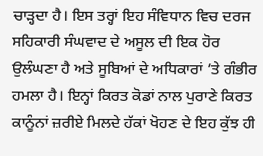ਚਾੜ੍ਹਦਾ ਹੈ। ਇਸ ਤਰ੍ਹਾਂ ਇਹ ਸੰਵਿਧਾਨ ਵਿਚ ਦਰਜ ਸਹਿਕਾਰੀ ਸੰਘਵਾਦ ਦੇ ਅਸੂਲ ਦੀ ਇਕ ਹੋਰ ਉਲੰਘਣਾ ਹੈ ਅਤੇ ਸੂਬਿਆਂ ਦੇ ਅਧਿਕਾਰਾਂ ’ਤੇ ਗੰਭੀਰ ਹਮਲਾ ਹੈ। ਇਨ੍ਹਾਂ ਕਿਰਤ ਕੋਡਾਂ ਨਾਲ ਪੁਰਾਣੇ ਕਿਰਤ ਕਾਨੂੰਨਾਂ ਜ਼ਰੀਏ ਮਿਲਦੇ ਹੱਕਾਂ ਖੋਹਣ ਦੇ ਇਹ ਕੁੱਝ ਹੀ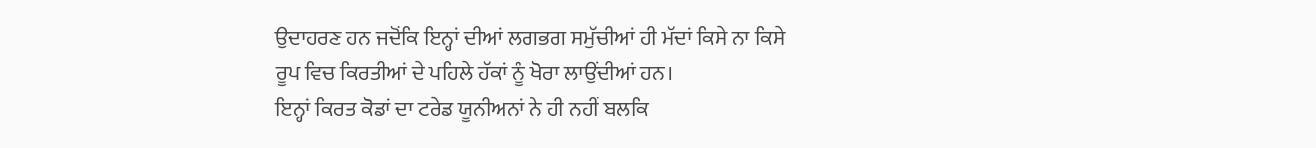ਉਦਾਹਰਣ ਹਨ ਜਦੋਂਕਿ ਇਨ੍ਹਾਂ ਦੀਆਂ ਲਗਭਗ ਸਮੁੱਚੀਆਂ ਹੀ ਮੱਦਾਂ ਕਿਸੇ ਨਾ ਕਿਸੇ ਰੂਪ ਵਿਚ ਕਿਰਤੀਆਂ ਦੇ ਪਹਿਲੇ ਹੱਕਾਂ ਨੂੰ ਖੋਰਾ ਲਾਉਂਦੀਆਂ ਹਨ।
ਇਨ੍ਹਾਂ ਕਿਰਤ ਕੋਡਾਂ ਦਾ ਟਰੇਡ ਯੂਨੀਅਨਾਂ ਨੇ ਹੀ ਨਹੀਂ ਬਲਕਿ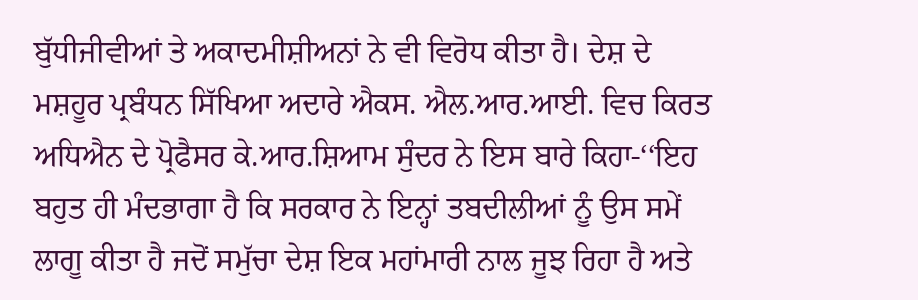ਬੁੱਧੀਜੀਵੀਆਂ ਤੇ ਅਕਾਦਮੀਸ਼ੀਅਨਾਂ ਨੇ ਵੀ ਵਿਰੋਧ ਕੀਤਾ ਹੈ। ਦੇਸ਼ ਦੇ ਮਸ਼ਹੂਰ ਪ੍ਰਬੰਧਨ ਸਿੱਖਿਆ ਅਦਾਰੇ ਐਕਸ. ਐਲ.ਆਰ.ਆਈ. ਵਿਚ ਕਿਰਤ ਅਧਿਐਨ ਦੇ ਪ੍ਰੋਫੈਸਰ ਕੇ.ਆਰ.ਸ਼ਿਆਮ ਸੁੰਦਰ ਨੇ ਇਸ ਬਾਰੇ ਕਿਹਾ-‘‘ਇਹ ਬਹੁਤ ਹੀ ਮੰਦਭਾਗਾ ਹੈ ਕਿ ਸਰਕਾਰ ਨੇ ਇਨ੍ਹਾਂ ਤਬਦੀਲੀਆਂ ਨੂੰ ਉਸ ਸਮੇਂ ਲਾਗੂ ਕੀਤਾ ਹੈ ਜਦੋਂ ਸਮੁੱਚਾ ਦੇਸ਼ ਇਕ ਮਹਾਂਮਾਰੀ ਨਾਲ ਜੂਝ ਰਿਹਾ ਹੈ ਅਤੇ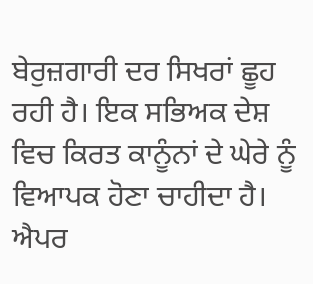ਬੇਰੁਜ਼ਗਾਰੀ ਦਰ ਸਿਖਰਾਂ ਛੂਹ ਰਹੀ ਹੈ। ਇਕ ਸਭਿਅਕ ਦੇਸ਼ ਵਿਚ ਕਿਰਤ ਕਾਨੂੰਨਾਂ ਦੇ ਘੇਰੇ ਨੂੰ ਵਿਆਪਕ ਹੋਣਾ ਚਾਹੀਦਾ ਹੈ। ਐਪਰ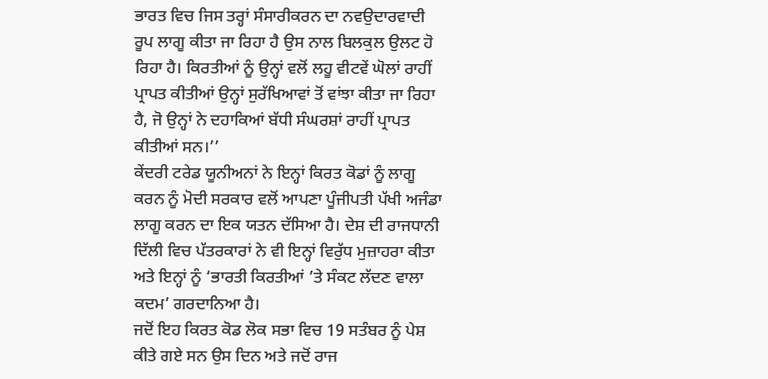ਭਾਰਤ ਵਿਚ ਜਿਸ ਤਰ੍ਹਾਂ ਸੰਸਾਰੀਕਰਨ ਦਾ ਨਵਉਦਾਰਵਾਦੀ ਰੂਪ ਲਾਗੂ ਕੀਤਾ ਜਾ ਰਿਹਾ ਹੈ ਉਸ ਨਾਲ ਬਿਲਕੁਲ ਉਲਟ ਹੋ ਰਿਹਾ ਹੈ। ਕਿਰਤੀਆਂ ਨੂੰ ਉਨ੍ਹਾਂ ਵਲੋਂ ਲਹੂ ਵੀਟਵੇਂ ਘੋਲਾਂ ਰਾਹੀਂ ਪ੍ਰਾਪਤ ਕੀਤੀਆਂ ਉਨ੍ਹਾਂ ਸੁਰੱਖਿਆਵਾਂ ਤੋਂ ਵਾਂਝਾ ਕੀਤਾ ਜਾ ਰਿਹਾ ਹੈ, ਜੋ ਉਨ੍ਹਾਂ ਨੇ ਦਹਾਕਿਆਂ ਬੱਧੀ ਸੰਘਰਸ਼ਾਂ ਰਾਹੀਂ ਪ੍ਰਾਪਤ ਕੀਤੀਆਂ ਸਨ।’’
ਕੇਂਦਰੀ ਟਰੇਡ ਯੂਨੀਅਨਾਂ ਨੇ ਇਨ੍ਹਾਂ ਕਿਰਤ ਕੋਡਾਂ ਨੂੰ ਲਾਗੂ ਕਰਨ ਨੂੰ ਮੋਦੀ ਸਰਕਾਰ ਵਲੋਂ ਆਪਣਾ ਪੂੰਜੀਪਤੀ ਪੱਖੀ ਅਜੰਡਾ ਲਾਗੂ ਕਰਨ ਦਾ ਇਕ ਯਤਨ ਦੱਸਿਆ ਹੈ। ਦੇਸ਼ ਦੀ ਰਾਜਧਾਨੀ ਦਿੱਲੀ ਵਿਚ ਪੱਤਰਕਾਰਾਂ ਨੇ ਵੀ ਇਨ੍ਹਾਂ ਵਿਰੁੱਧ ਮੁਜ਼ਾਹਰਾ ਕੀਤਾ ਅਤੇ ਇਨ੍ਹਾਂ ਨੂੰ ‘ਭਾਰਤੀ ਕਿਰਤੀਆਂ ’ਤੇ ਸੰਕਟ ਲੱਦਣ ਵਾਲਾ ਕਦਮ’ ਗਰਦਾਨਿਆ ਹੈ।
ਜਦੋਂ ਇਹ ਕਿਰਤ ਕੋਡ ਲੋਕ ਸਭਾ ਵਿਚ 19 ਸਤੰਬਰ ਨੂੰ ਪੇਸ਼ ਕੀਤੇ ਗਏ ਸਨ ਉਸ ਦਿਨ ਅਤੇ ਜਦੋਂ ਰਾਜ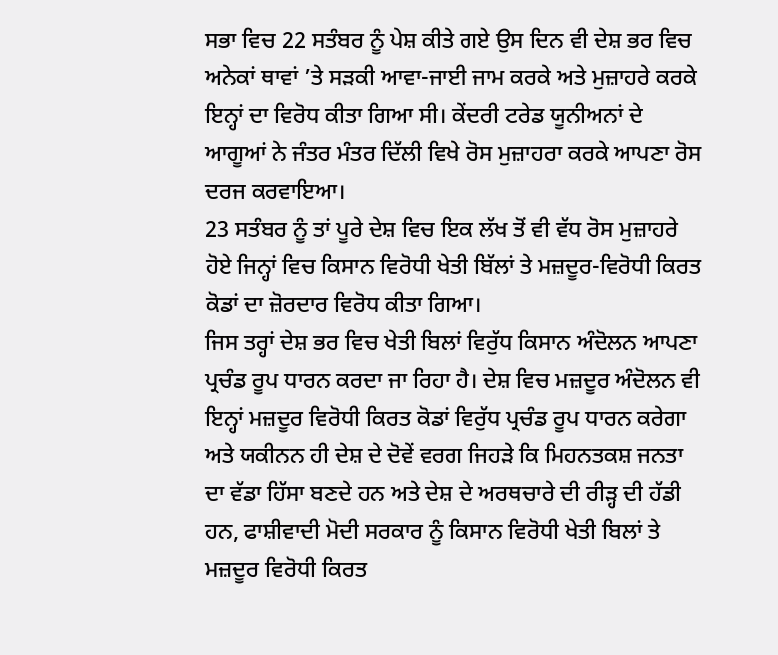ਸਭਾ ਵਿਚ 22 ਸਤੰਬਰ ਨੂੰ ਪੇਸ਼ ਕੀਤੇ ਗਏ ਉਸ ਦਿਨ ਵੀ ਦੇਸ਼ ਭਰ ਵਿਚ ਅਨੇਕਾਂ ਥਾਵਾਂ ’ਤੇ ਸੜਕੀ ਆਵਾ-ਜਾਈ ਜਾਮ ਕਰਕੇ ਅਤੇ ਮੁਜ਼ਾਹਰੇ ਕਰਕੇ ਇਨ੍ਹਾਂ ਦਾ ਵਿਰੋਧ ਕੀਤਾ ਗਿਆ ਸੀ। ਕੇਂਦਰੀ ਟਰੇਡ ਯੂਨੀਅਨਾਂ ਦੇ ਆਗੂਆਂ ਨੇ ਜੰਤਰ ਮੰਤਰ ਦਿੱਲੀ ਵਿਖੇ ਰੋਸ ਮੁਜ਼ਾਹਰਾ ਕਰਕੇ ਆਪਣਾ ਰੋਸ ਦਰਜ ਕਰਵਾਇਆ।
23 ਸਤੰਬਰ ਨੂੰ ਤਾਂ ਪੂਰੇ ਦੇਸ਼ ਵਿਚ ਇਕ ਲੱਖ ਤੋਂ ਵੀ ਵੱਧ ਰੋਸ ਮੁਜ਼ਾਹਰੇ ਹੋਏ ਜਿਨ੍ਹਾਂ ਵਿਚ ਕਿਸਾਨ ਵਿਰੋਧੀ ਖੇਤੀ ਬਿੱਲਾਂ ਤੇ ਮਜ਼ਦੂਰ-ਵਿਰੋਧੀ ਕਿਰਤ ਕੋਡਾਂ ਦਾ ਜ਼ੋਰਦਾਰ ਵਿਰੋਧ ਕੀਤਾ ਗਿਆ।
ਜਿਸ ਤਰ੍ਹਾਂ ਦੇਸ਼ ਭਰ ਵਿਚ ਖੇਤੀ ਬਿਲਾਂ ਵਿਰੁੱਧ ਕਿਸਾਨ ਅੰਦੋਲਨ ਆਪਣਾ ਪ੍ਰਚੰਡ ਰੂਪ ਧਾਰਨ ਕਰਦਾ ਜਾ ਰਿਹਾ ਹੈ। ਦੇਸ਼ ਵਿਚ ਮਜ਼ਦੂਰ ਅੰਦੋਲਨ ਵੀ ਇਨ੍ਹਾਂ ਮਜ਼ਦੂਰ ਵਿਰੋਧੀ ਕਿਰਤ ਕੋਡਾਂ ਵਿਰੁੱਧ ਪ੍ਰਚੰਡ ਰੂਪ ਧਾਰਨ ਕਰੇਗਾ ਅਤੇ ਯਕੀਨਨ ਹੀ ਦੇਸ਼ ਦੇ ਦੋਵੇਂ ਵਰਗ ਜਿਹੜੇ ਕਿ ਮਿਹਨਤਕਸ਼ ਜਨਤਾ ਦਾ ਵੱਡਾ ਹਿੱਸਾ ਬਣਦੇ ਹਨ ਅਤੇ ਦੇਸ਼ ਦੇ ਅਰਥਚਾਰੇ ਦੀ ਰੀੜ੍ਹ ਦੀ ਹੱਡੀ ਹਨ, ਫਾਸ਼ੀਵਾਦੀ ਮੋਦੀ ਸਰਕਾਰ ਨੂੰ ਕਿਸਾਨ ਵਿਰੋਧੀ ਖੇਤੀ ਬਿਲਾਂ ਤੇ ਮਜ਼ਦੂਰ ਵਿਰੋਧੀ ਕਿਰਤ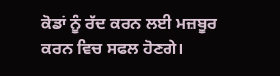ਕੋਡਾਂ ਨੂੰ ਰੱਦ ਕਰਨ ਲਈ ਮਜ਼ਬੂਰ ਕਰਨ ਵਿਚ ਸਫਲ ਹੋਣਗੇ।